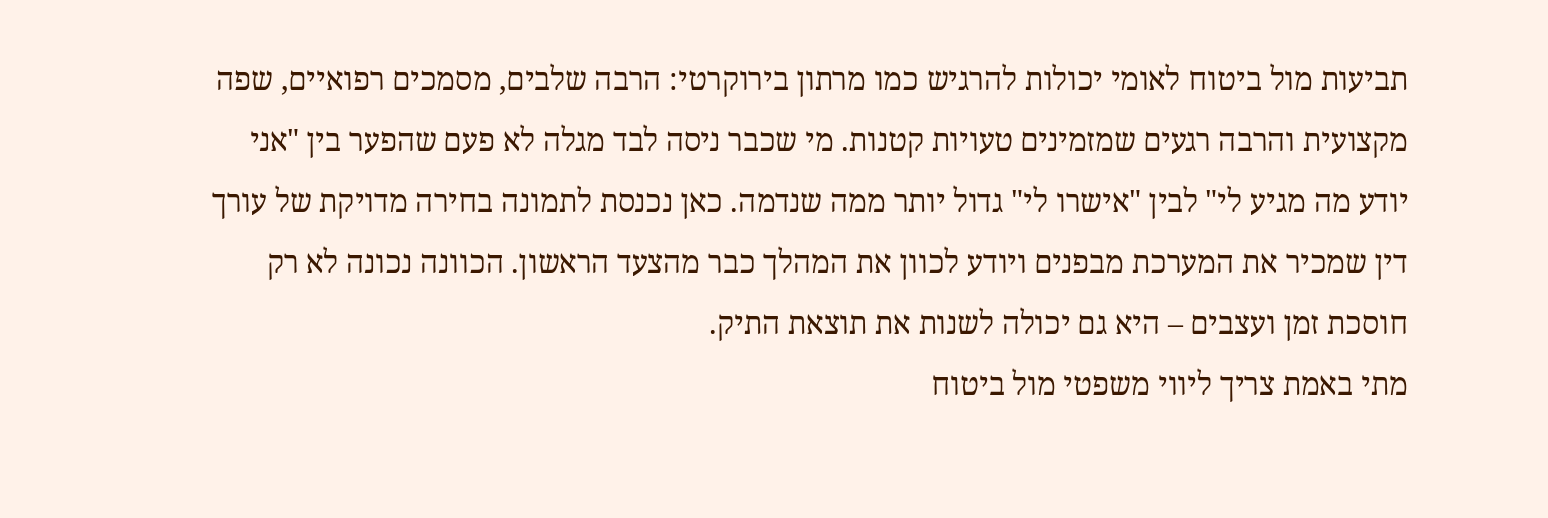תביעות מול ביטוח לאומי יכולות להרגיש כמו מרתון בירוקרטי: הרבה שלבים, מסמכים רפואיים, שפה מקצועית והרבה רגעים שמזמינים טעויות קטנות. מי שכבר ניסה לבד מגלה לא פעם שהפער בין "אני יודע מה מגיע לי" לבין "אישרו לי" גדול יותר ממה שנדמה. כאן נכנסת לתמונה בחירה מדויקת של עורך דין שמכיר את המערכת מבפנים ויודע לכוון את המהלך כבר מהצעד הראשון. הכוונה נכונה לא רק חוסכת זמן ועצבים – היא גם יכולה לשנות את תוצאת התיק.
מתי באמת צריך ליווי משפטי מול ביטוח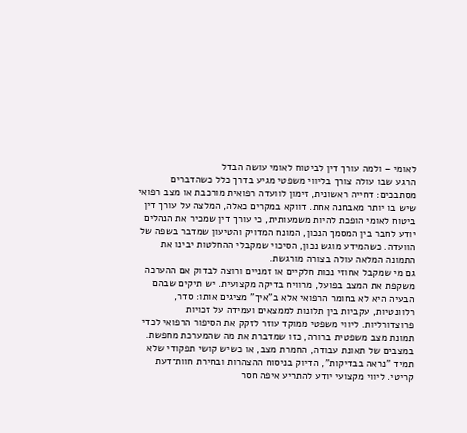לאומי – ולמה עורך דין לביטוח לאומי עושה הבדל
הרגע שבו עולה צורך בליווי משפטי מגיע בדרך כלל כשהדברים מסתבכים: דחייה ראשונית, זימון לוועדה רפואית מורכבת או מצב רפואי שיש בו יותר מאבחנה אחת. דווקא במקרים כאלה, המלצה על עורך דין ביטוח לאומי הופכת להיות משמעותית, כי עורך דין שמכיר את הנהלים יודע לחבר בין המסמך הנכון, המונח המדויק והטיעון שמדבר בשפה של הוועדה. כשהמידע מוגש נכון, הסיכוי שמקבלי ההחלטות יבינו את התמונה המלאה עולה בצורה מורגשת.
גם מי שמקבל אחוזי נכות חלקיים או זמניים ורוצה לבדוק אם ההערכה משקפת את המצב בפועל, מרוויח בדיקה מקצועית. יש תיקים שבהם הבעיה היא לא בחומר הרפואי אלא ב"איך" מציגים אותו: סדר, רלוונטיות, עקביות בין תלונות לממצאים ועמידה על זכויות פרוצדורליות. ליווי משפטי ממוקד עוזר לזקק את הסיפור הרפואי לכדי תמונת מצב משפטית ברורה, כזו שמדברת את מה שהמערכת מחפשת.
במצבים של תאונת עבודה, החמרת מצב, או כשיש קושי תפקודי שלא תמיד "נראה בבדיקות", הדיוק בניסוח ההצהרות ובחירת חוות־דעת קריטי. ליווי מקצועי יודע להתריע איפה חסר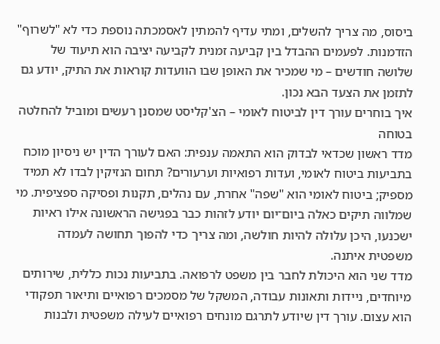ביסוס, מה צריך להשלים, ומתי עדיף להמתין לאסמכתה נוספת כדי לא "לשרוף" הזדמנות. לפעמים ההבדל בין קביעה זמנית לקביעה יציבה הוא תיעוד של שלושה חודשים – מי שמכיר את האופן שבו הוועדות קוראות את התיק, יודע גם לתזמן את הצעד הבא נכון.
איך בוחרים עורך דין לביטוח לאומי – הצ'קליסט שמסנן רעשים ומוביל להחלטה בטוחה
מדד ראשון שכדאי לבדוק הוא התאמה ענפית: האם לעורך הדין יש ניסיון מוכח בתביעות ביטוח לאומי, ועדות רפואיות וערעורים? תחום הנזיקין לבדו לא תמיד מספיק; ביטוח לאומי הוא "שפה" אחרת, עם נהלים, תקנות ופסיקה ספציפית. מי שמלווה תיקים כאלה ביום־יום יודע לזהות כבר בפגישה הראשונה אילו ראיות ישכנעו, היכן עלולה להיות חולשה, ומה צריך כדי להפוך תחושה לעמדה משפטית איתנה.
מדד שני הוא היכולת לחבר בין משפט לרפואה. בתביעות נכות כללית, שירותים מיוחדים, ניידות ותאונות עבודה, המשקל של מסמכים רפואיים ותיאור תפקודי הוא עצום. עורך דין שיודע לתרגם מונחים רפואיים לעילה משפטית ולבנות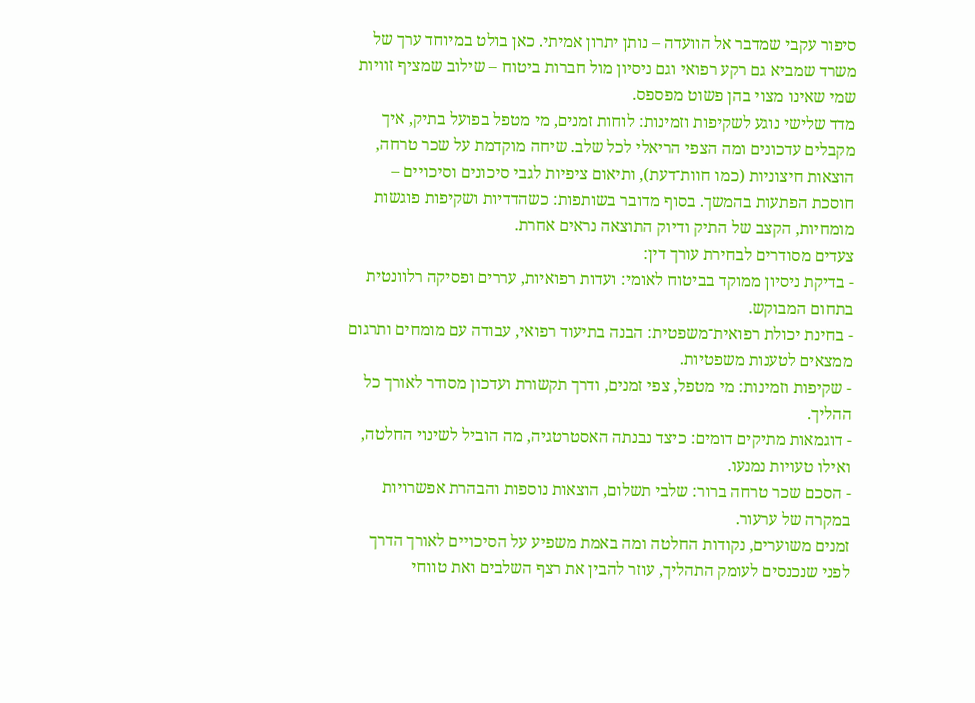סיפור עקבי שמדבר אל הוועדה – נותן יתרון אמיתי. כאן בולט במיוחד ערך של משרד שמביא גם רקע רפואי וגם ניסיון מול חברות ביטוח – שילוב שמציף זוויות שמי שאינו מצוי בהן פשוט מפספס.
מדד שלישי נוגע לשקיפות וזמינות: לוחות זמנים, מי מטפל בפועל בתיק, איך מקבלים עדכונים ומה הצפי הריאלי לכל שלב. שיחה מוקדמת על שכר טרחה, הוצאות חיצוניות (כמו חוות־דעת), ותיאום ציפיות לגבי סיכונים וסיכויים – חוסכת הפתעות בהמשך. בסוף מדובר בשותפות: כשהדדיות ושקיפות פוגשות מומחיות, הקצב של התיק ודיוק התוצאה נראים אחרת.
צעדים מסודרים לבחירת עורך דין:
- בדיקת ניסיון ממוקד בביטוח לאומי: ועדות רפואיות, עררים ופסיקה רלוונטית בתחום המבוקש.
- בחינת יכולת רפואית־משפטית: הבנה בתיעוד רפואי, עבודה עם מומחים ותרגום ממצאים לטענות משפטיות.
- שקיפות וזמינות: מי מטפל, צפי זמנים, ודרך תקשורת ועדכון מסודר לאורך כל ההליך.
- דוגמאות מתיקים דומים: כיצד נבנתה האסטרטגיה, מה הוביל לשינוי החלטה, ואילו טעויות נמנעו.
- הסכם שכר טרחה ברור: שלבי תשלום, הוצאות נוספות והבהרת אפשרויות במקרה של ערעור.
זמנים משוערים, נקודות החלטה ומה באמת משפיע על הסיכויים לאורך הדרך
לפני שנכנסים לעומק התהליך, עוזר להבין את רצף השלבים ואת טווחי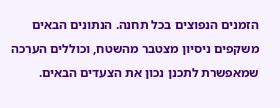הזמנים הנפוצים בכל תחנה. הנתונים הבאים משקפים ניסיון מצטבר מהשטח, וכוללים הערכה שמאפשרת לתכנן נכון את הצעדים הבאים.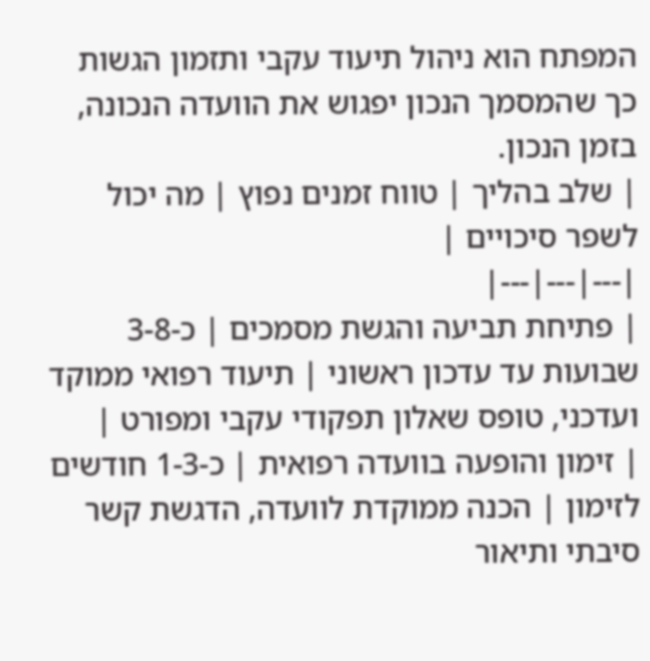המפתח הוא ניהול תיעוד עקבי ותזמון הגשות כך שהמסמך הנכון יפגוש את הוועדה הנכונה, בזמן הנכון.
| שלב בהליך | טווח זמנים נפוץ | מה יכול לשפר סיכויים |
|---|---|---|
| פתיחת תביעה והגשת מסמכים | כ-3-8 שבועות עד עדכון ראשוני | תיעוד רפואי ממוקד ועדכני, טופס שאלון תפקודי עקבי ומפורט |
| זימון והופעה בוועדה רפואית | כ-1-3 חודשים לזימון | הכנה ממוקדת לוועדה, הדגשת קשר סיבתי ותיאור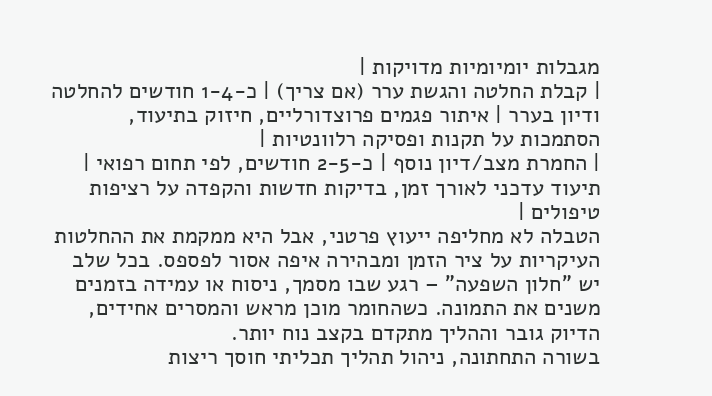מגבלות יומיומיות מדויקות |
| קבלת החלטה והגשת ערר (אם צריך) | כ-1-4 חודשים להחלטה ודיון בערר | איתור פגמים פרוצדורליים, חיזוק בתיעוד, הסתמכות על תקנות ופסיקה רלוונטיות |
| החמרת מצב/דיון נוסף | כ-2-5 חודשים, לפי תחום רפואי | תיעוד עדכני לאורך זמן, בדיקות חדשות והקפדה על רציפות טיפולים |
הטבלה לא מחליפה ייעוץ פרטני, אבל היא ממקמת את ההחלטות העיקריות על ציר הזמן ומבהירה איפה אסור לפספס. בכל שלב יש "חלון השפעה" – רגע שבו מסמך, ניסוח או עמידה בזמנים משנים את התמונה. כשהחומר מוכן מראש והמסרים אחידים, הדיוק גובר וההליך מתקדם בקצב נוח יותר.
בשורה התחתונה, ניהול תהליך תכליתי חוסך ריצות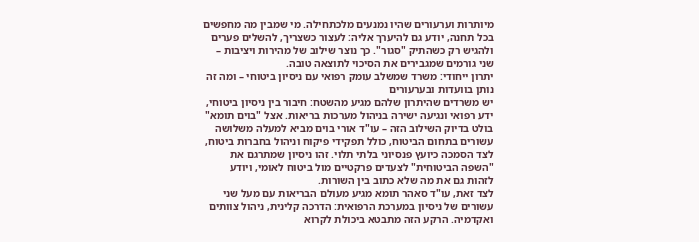מיותרות וערעורים שהיו נמנעים מלכתחילה. מי שמבין מה מחפשים בכל תחנה, יודע גם להיערך אליה: לעצור כשצריך, להשלים פערים ולהגיש רק כשהתיק "סגור". כך נוצר שילוב של מהירות ויציבות – שני גורמים שמגבירים את הסיכוי לתוצאה טובה.
יתרון ייחודי: משרד שמשלב עומק רפואי עם ניסיון ביטוחי – ומה זה נותן בוועדות ובערעורים
יש משרדים שהיתרון שלהם מגיע מהשטח: חיבור בין ניסיון ביטוחי, ידע רפואי ונגיעה ישירה בניהול מערכות בריאות. אצל "בוים תומא" בולט בדיוק השילוב הזה – עו"ד אורי בוים מביא למעלה משלושה עשורים בתחום הביטוח, כולל תפקידי פיקוח וניהול בחברות ביטוח, לצד הסמכה כיועץ פנסיוני בלתי תלוי. זהו ניסיון שמתרגם את "השפה הביטוחית" לצעדים פרקטיים מול ביטוח לאומי, ויודע לזהות גם את מה שלא כתוב בין השורות.
לצד זאת, עו"ד סאהר תומא מגיע מעולם הבריאות עם מעל שני עשורים של ניסיון במערכת הרפואית: הדרכה קלינית, ניהול צוותים ואקדמיה. הרקע הזה מתבטא ביכולת לקרוא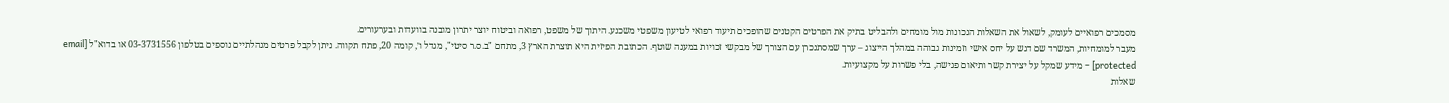מסמכים רפואיים לעומק, לשאול את השאלות הנכונות מול מומחים ולהבליט בתיק את הפרטים הקטנים שהופכים תיעוד רפואי לטיעון משפטי משכנע. היתוך של משפט, רפואה וביטוח יוצר יתרון מובנה בוועדות ובערעורים.
מעבר למומחיות, המשרד שם דגש על יחס אישי וזמינות גבוהה במהלך הייצוג – ערך שמסתנכרן עם הצורך של מבקשי זכויות במענה שוטף. הכתובת הפיזית היא תוצרת הארץ 3, מתחם "ב.ס.ר סיטי", מגדל ו׳, קומה 20, פתח תקווה. ניתן לקבל פרטים מנהלתיים נוספים בטלפון 03-3731556 או בדוא"ל [email protected] – מידע שמקל על יצירת קשר ותיאום פגישה, בלי פשרות על מקצועיות.
שאלות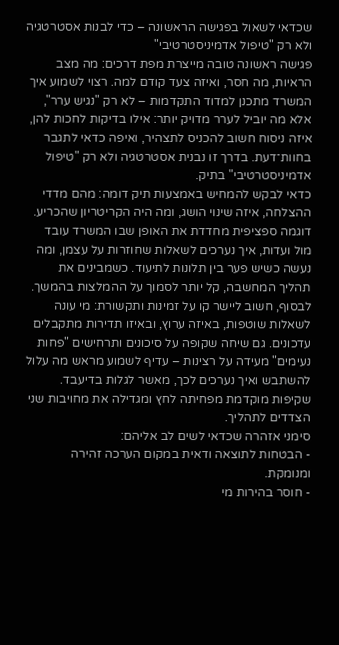שכדאי לשאול בפגישה הראשונה – כדי לבנות אסטרטגיה ולא רק "טיפול אדמיניסטרטיבי"
פגישה ראשונה טובה מייצרת מפת דרכים: מה מצב הראיות, מה חסר, ואיזה צעד קודם למה. רצוי לשמוע איך המשרד מתכנן למדוד התקדמות – לא רק "נגיש ערר", אלא מה יוביל לערר מדויק יותר: אילו בדיקות לחכות להן, איזה ניסוח חשוב להכניס לתצהיר, ואיפה כדאי לתגבר בחוות־דעת. בדרך זו נבנית אסטרטגיה ולא רק "טיפול אדמיניסטרטיבי" בתיק.
כדאי לבקש להמחיש באמצעות תיק דומה: מהם מדדי ההצלחה, איזה שינוי הושג, ומה היה הקריטריון שהכריע. דוגמה ספציפית מחדדת את האופן שבו המשרד עובד מול ועדות, איך נערכים לשאלות שחוזרות על עצמן, ומה נעשה כשיש פער בין תלונות לתיעוד. כשמבינים את תהליך המחשבה, קל יותר לסמוך על ההמלצות בהמשך.
לבסוף, חשוב ליישר קו על זמינות ותקשורת: מי עונה לשאלות שוטפות, באיזה ערוץ, ובאיזו תדירות מתקבלים עדכונים. גם שיחה שקופה על סיכונים ותרחישים "פחות נעימים" מעידה על רצינות – עדיף לשמוע מראש מה עלול להשתבש ואיך נערכים לכך, מאשר לגלות בדיעבד. שקיפות מוקדמת מפחיתה לחץ ומגדילה את מחויבות שני הצדדים לתהליך.
סימני אזהרה שכדאי לשים לב אליהם:
- הבטחות לתוצאה ודאית במקום הערכה זהירה ומנומקת.
- חוסר בהירות מי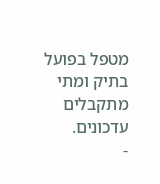מטפל בפועל בתיק ומתי מתקבלים עדכונים.
-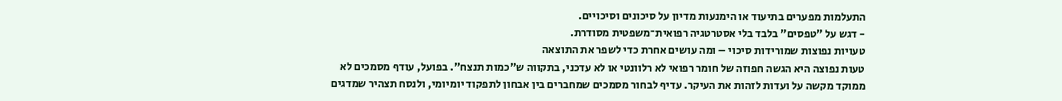התעלמות מפערים בתיעוד או הימנעות מדיון על סיכונים וסיכויים.
- דגש על "טפסים" בלבד בלי אסטרטגיה רפואית־משפטית מסודרת.
טעויות נפוצות שמורידות סיכוי – ומה עושים אחרת כדי לשפר את התוצאה
טעות נפוצה היא הגשה חפוזה של חומר רפואי לא רלוונטי או לא עדכני, בתקווה ש"כמות תנצח". בפועל, עודף מסמכים לא ממוקד מקשה על ועדות לזהות את העיקר. עדיף לבחור מסמכים שמחברים בין אבחון לתפקוד יומיומי, ולנסח תצהיר שמדגים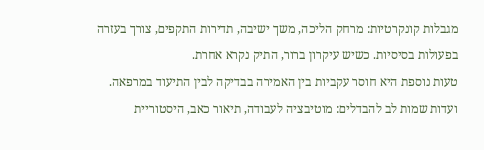מגבלות קונקרטיות: מרחק הליכה, משך ישיבה, תדירות התקפים, צורך בעזרה בפעולות בסיסיות. כשיש עיקרון ברור, התיק נקרא אחרת.
טעות נוספת היא חוסר עקביות בין האמירה בבדיקה לבין התיעוד במרפאה. ועדות שמות לב להבדלים: מוטיבציה לעבודה, תיאור כאב, היסטוריית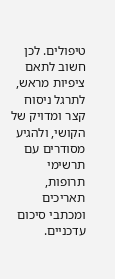טיפולים. לכן חשוב לתאם ציפיות מראש, לתרגל ניסוח קצר ומדויק של הקושי, ולהגיע מסודרים עם תרשימי תרופות, תאריכים ומכתבי סיכום עדכניים.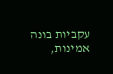עקביות בונה אמינות,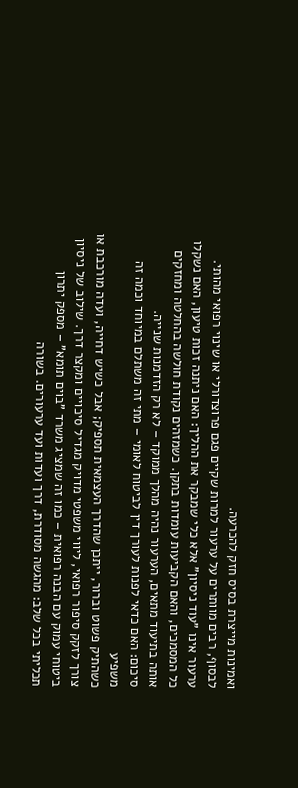ואמינות מייצרת בסיס חזק להכרעה.
לבסוף, רבים מוותרים על ערעור למרות שקיים פגם פרוצדורלי או שינוי רפואי מהותי. ערעור אינו "עוד ניסיון" אלא כלי שמבקר את ההליך: האם ניתנה זכות טיעון, האם נשקלו כל המסמכים, והאם הקביעות עומדות בתקן. כשמזהים נקודת חולשה בהחלטה ומחזקים אותה בתיעוד מתאים, הערעור נהיה מהלך ממוקד – לא רק הזדמנות שנייה.
סיכום: האם כדאי לפנות לעורך דין לביטוח לאומי – מתי זה משתלם במיוחד וכמה זה משפיע
כשהתיק פשוט וברור, ייתכן שהדרך העצמאית תספיק; אבל כשיש דחייה, ועדה מורכבת או צורך לזקק סיפור רפואי, ליווי משפטי מדויק מגדיל סיכויים ומקצר דרך. שילוב של ניסיון ביטוחי עמוק עם הבנה רפואית – כמו זה שמציג משרד "בוים תומא" – מספק יתרון תכליתי בכל שלב: מהגשה מסודרת, דרך ועדות ועד ערעורים. בשורה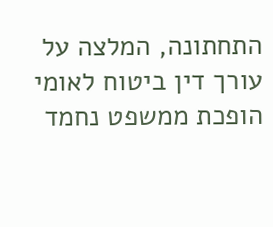התחתונה, המלצה על עורך דין ביטוח לאומי הופכת ממשפט נחמד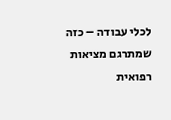לכלי עבודה – כזה שמתרגם מציאות רפואית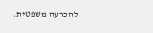להכרעה משפטית.